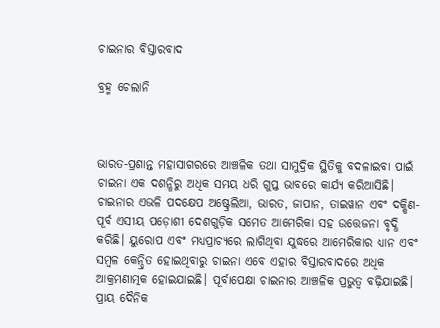ଚାଇନାର ବିସ୍ତାରବାଦ

ବ୍ରହ୍ମ ଚେଲାନି



ଭାରତ-ପ୍ରଶାନ୍ତ ମହାସାଗରରେ ଆଞ୍ଚଳିକ ତଥା ସାମୁଦ୍ରିକ ସ୍ଥିତିକୁ ବଦଳାଇବା ପାଇଁ ଚାଇନା ଏକ ଦଶନ୍ଧିରୁ ଅଧିକ ସମୟ ଧରି ଗୁପ୍ତ ଭାବରେ କାର୍ଯ୍ୟ କରିଆସିଛି। ଚାଇନାର ଏଭଳି ପଦକ୍ଷେପ ଅଷ୍ଟ୍ରେଲିଆ, ଭାରତ, ଜାପାନ, ତାଇୱାନ ଏବଂ ଦକ୍ଷିଣ-ପୂର୍ବ ଏସୀୟ ପଡ଼ୋଶୀ ଦେଶଗୁଡ଼ିକ ସମେତ ଆମେରିକା ସହ ଉତ୍ତେଜନା ବୃଦ୍ଧି କରିଛି। ୟୁରୋପ ଏବଂ ମଧ୍ୟପ୍ରାଚ୍ୟରେ ଲାଗିଥିବା ଯୁଦ୍ଧରେ ଆମେରିକାର ଧ୍ୟାନ ଏବଂ ସମ୍ବଳ କେନ୍ଦ୍ରିତ ହୋଇଥିବାରୁ ଚାଇନା ଏବେ ଏହାର ବିସ୍ତାରବାଦରେ ଅଧିକ ଆକ୍ରମଣାତ୍ମକ ହୋଇଯାଇଛି। ପୂର୍ବାପେକ୍ଷା ଚାଇନାର ଆଞ୍ଚଳିକ ପ୍ରଭୁତ୍ୱ ବଢ଼ିଯାଇଛି। ପ୍ରାୟ ଦୈନିକ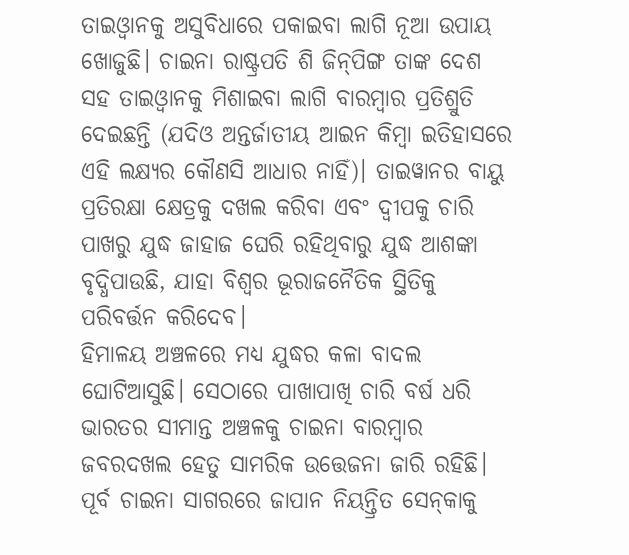ତାଇଓ୍ବାନକୁ ଅସୁବିଧାରେ ପକାଇବା ଲାଗି ନୂଆ ଉପାୟ ଖୋଜୁଛି। ଚାଇନା ରାଷ୍ଟ୍ରପତି ଶି ଜିନ୍‌ପିଙ୍ଗ ତାଙ୍କ ଦେଶ ସହ ତାଇଓ୍ବାନକୁ ମିଶାଇବା ଲାଗି ବାରମ୍ବାର ପ୍ରତିଶ୍ରୁତି ଦେଇଛନ୍ତି (ଯଦିଓ ଅନ୍ତର୍ଜାତୀୟ ଆଇନ କିମ୍ବା ଇତିହାସରେ ଏହି ଲକ୍ଷ୍ୟର କୌଣସି ଆଧାର ନାହିଁ)। ତାଇୱାନର ବାୟୁ ପ୍ରତିରକ୍ଷା କ୍ଷେତ୍ରକୁ ଦଖଲ କରିବା ଏବଂ ଦ୍ୱୀପକୁ ଚାରି ପାଖରୁ ଯୁଦ୍ଧ ଜାହାଜ ଘେରି ରହିଥିବାରୁ ଯୁଦ୍ଧ ଆଶଙ୍କା ବୃଦ୍ଧିପାଉଛି, ଯାହା ବିଶ୍ୱର ଭୂରାଜନୈତିକ ସ୍ଥିତିକୁ ପରିବର୍ତ୍ତନ କରିଦେବ।
ହିମାଳୟ ଅଞ୍ଚଳରେ ମଧ୍ୟ ଯୁଦ୍ଧର କଳା ବାଦଲ ଘୋଟିଆସୁଛି। ସେଠାରେ ପାଖାପାଖି ଚାରି ବର୍ଷ ଧରି ଭାରତର ସୀମାନ୍ତ ଅଞ୍ଚଳକୁ ଚାଇନା ବାରମ୍ବାର ଜବରଦଖଲ ହେତୁ ସାମରିକ ଉତ୍ତେଜନା ଜାରି ରହିଛି। ପୂର୍ବ ଚାଇନା ସାଗରରେ ଜାପାନ ନିୟନ୍ତ୍ରିତ ସେନ୍‌କାକୁ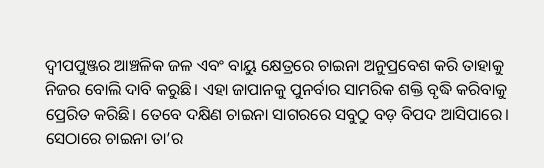ଦ୍ୱୀପପୁଞ୍ଜର ଆଞ୍ଚଳିକ ଜଳ ଏବଂ ବାୟୁ କ୍ଷେତ୍ରରେ ଚାଇନା ଅନୁପ୍ରବେଶ କରି ତାହାକୁ ନିଜର ବୋଲି ଦାବି କରୁଛି। ଏହା ଜାପାନକୁ ପୁନର୍ବାର ସାମରିକ ଶକ୍ତି ବୃଦ୍ଧି କରିବାକୁ ପ୍ରେରିତ କରିଛି। ତେବେ ଦକ୍ଷିଣ ଚାଇନା ସାଗରରେ ସବୁଠୁ ବଡ଼ ବିପଦ ଆସିପାରେ। ସେଠାରେ ଚାଇନା ତା’ର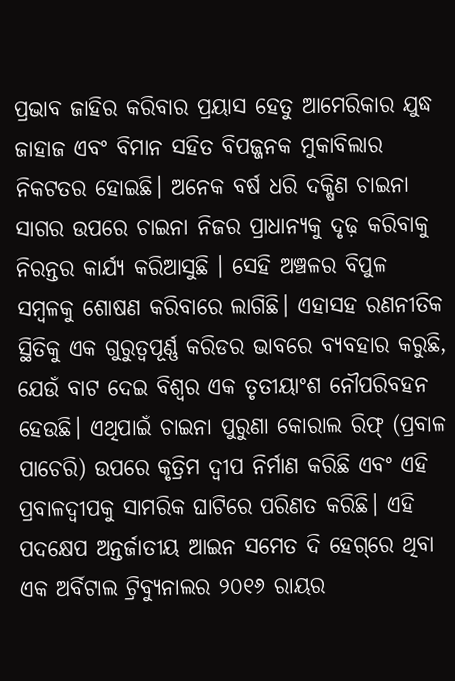ପ୍ରଭାବ ଜାହିର କରିବାର ପ୍ରୟାସ ହେତୁ ଆମେରିକାର ଯୁଦ୍ଧ ଜାହାଜ ଏବଂ ବିମାନ ସହିତ ବିପଜ୍ଜନକ ମୁକାବିଲାର ନିକଟତର ହୋଇଛି। ଅନେକ ବର୍ଷ ଧରି ଦକ୍ଷିଣ ଚାଇନା ସାଗର ଉପରେ ଚାଇନା ନିଜର ପ୍ରାଧାନ୍ୟକୁ ଦୃଢ଼ କରିବାକୁ ନିରନ୍ତର କାର୍ଯ୍ୟ କରିଆସୁଛି । ସେହି ଅଞ୍ଚଳର ବିପୁଳ ସମ୍ବଳକୁ ଶୋଷଣ କରିବାରେ ଲାଗିଛି। ଏହାସହ ରଣନୀତିକ ସ୍ଥିତିକୁ ଏକ ଗୁରୁତ୍ୱପୂର୍ଣ୍ଣ କରିଡର ଭାବରେ ବ୍ୟବହାର କରୁଛି, ଯେଉଁ ବାଟ ଦେଇ ବିଶ୍ୱର ଏକ ତୃତୀୟାଂଶ ନୌପରିବହନ ହେଉଛି। ଏଥିପାଇଁ ଚାଇନା ପୁରୁଣା କୋରାଲ ରିଫ୍‌ (ପ୍ରବାଳ ପାଚେରି) ଉପରେ କୃତ୍ରିମ ଦ୍ୱୀପ ନିର୍ମାଣ କରିଛି ଏବଂ ଏହି ପ୍ରବାଳଦ୍ୱୀପକୁ ସାମରିକ ଘାଟିରେ ପରିଣତ କରିଛି। ଏହି ପଦକ୍ଷେପ ଅନ୍ତର୍ଜାତୀୟ ଆଇନ ସମେତ ଦି ହେଗ୍‌ରେ ଥିବା ଏକ ଅର୍ବିଟାଲ ଟ୍ରିବ୍ୟୁନାଲର ୨୦୧୬ ରାୟର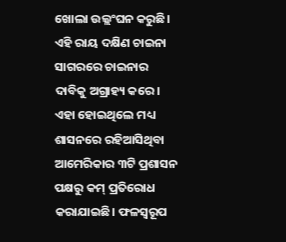ଖୋଲା ଉଲ୍ଲଂଘନ କରୁଛି। ଏହି ରାୟ ଦକ୍ଷିଣ ଚାଇନା ସାଗରରେ ଚାଇନାର ଦାବିକୁ ଅଗ୍ରାହ୍ୟ କରେ। ଏହା ହୋଇଥିଲେ ମଧ୍ୟ ଶାସନରେ ରହିଆସିଥିବା ଆମେରିକାର ୩ଟି ପ୍ରଶାସନ ପକ୍ଷରୁ କମ୍‌ ପ୍ରତିରୋଧ କରାଯାଇଛି। ଫଳସ୍ବରୂପ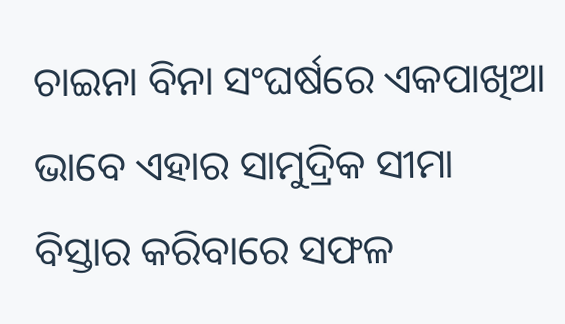ଚାଇନା ବିନା ସଂଘର୍ଷରେ ଏକପାଖିଆ ଭାବେ ଏହାର ସାମୁଦ୍ରିକ ସୀମା ବିସ୍ତାର କରିବାରେ ସଫଳ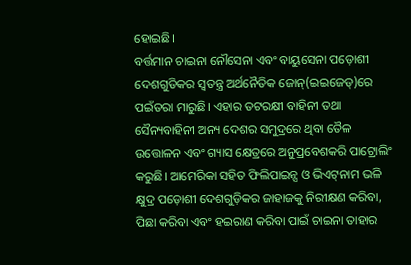ହୋଇଛି।
ବର୍ତ୍ତମାନ ଚାଇନା ନୌସେନା ଏବଂ ବାୟୁସେନା ପଡ଼ୋଶୀ ଦେଶଗୁଡିକର ସ୍ବତନ୍ତ୍ର ଅର୍ଥନୈତିକ ଜୋନ୍‌(ଇଇଜେଡ୍‌)ରେ ପଇଁତରା ମାରୁଛି। ଏହାର ତଟରକ୍ଷୀ ବାହିନୀ ତଥା ସୈନ୍ୟବାହିନୀ ଅନ୍ୟ ଦେଶର ସମୁଦ୍ରରେ ଥିବା ତୈଳ ଉତ୍ତୋଳନ ଏବଂ ଗ୍ୟାସ କ୍ଷେତ୍ରରେ ଅନୁପ୍ରବେଶକରି ପାଟ୍ରୋଲିଂ କରୁଛି। ଆମେରିକା ସହିତ ଫିଲିପାଇନ୍ସ ଓ ଭିଏଟ୍‌ନାମ ଭଳି କ୍ଷୁଦ୍ର ପଡ଼ୋଶୀ ଦେଶଗୁଡ଼ିକର ଜାହାଜକୁ ନିରୀକ୍ଷଣ କରିବା, ପିଛା କରିବା ଏବଂ ହଇରାଣ କରିବା ପାଇଁ ଚାଇନା ତାହାର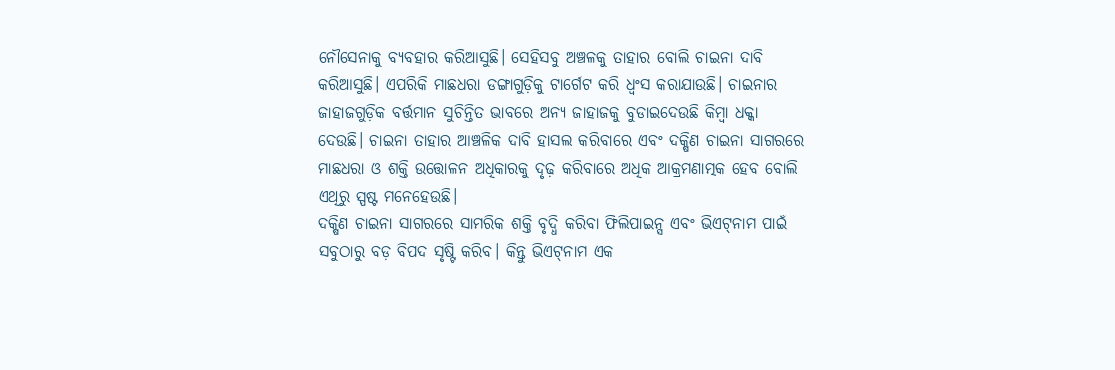ନୌସେନାକୁ ବ୍ୟବହାର କରିଆସୁଛି। ସେହିସବୁ ଅଞ୍ଚଳକୁ ତାହାର ବୋଲି ଚାଇନା ଦାବି କରିଆସୁଛି। ଏପରିକି ମାଛଧରା ଡଙ୍ଗାଗୁଡ଼ିକୁ ଟାର୍ଗେଟ କରି ଧ୍ୱଂସ କରାଯାଉଛି। ଚାଇନାର ଜାହାଜଗୁଡ଼ିକ ବର୍ତ୍ତମାନ ସୁଚିନ୍ତିତ ଭାବରେ ଅନ୍ୟ ଜାହାଜକୁ ବୁଡାଇଦେଉଛି କିମ୍ବା ଧକ୍କା ଦେଉଛି। ଚାଇନା ତାହାର ଆଞ୍ଚଳିକ ଦାବି ହାସଲ କରିବାରେ ଏବଂ ଦକ୍ଷିଣ ଚାଇନା ସାଗରରେ ମାଛଧରା ଓ ଶକ୍ତି ଉତ୍ତୋଳନ ଅଧିକାରକୁ ଦୃଢ଼ କରିବାରେ ଅଧିକ ଆକ୍ରମଣାତ୍ମକ ହେବ ବୋଲି ଏଥିରୁ ସ୍ପଷ୍ଟ ମନେହେଉଛି।
ଦକ୍ଷିଣ ଚାଇନା ସାଗରରେ ସାମରିକ ଶକ୍ତି ବୃଦ୍ଧି କରିବା ଫିଲିପାଇନ୍ସ ଏବଂ ଭିଏଟ୍‌ନାମ ପାଇଁ ସବୁଠାରୁ ବଡ଼ ବିପଦ ସୃଷ୍ଟି କରିବ। କିନ୍ତୁ ଭିଏଟ୍‌ନାମ ଏକ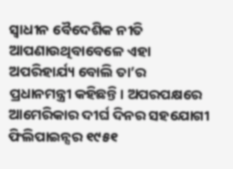ସ୍ବାଧୀନ ବୈଦେଶିକ ନୀତି ଆପଣାଉଥିବାବେଳେ ଏହା ଅପରିହାର୍ଯ୍ୟ ବୋଲି ତା’ର ପ୍ରଧାନମନ୍ତ୍ରୀ କହିଛନ୍ତି। ଅପରପକ୍ଷରେ ଆମେରିକାର ଦୀର୍ଘ ଦିନର ସହଯୋଗୀ ଫିଲିପାଇନ୍ସର ୧୯୫୧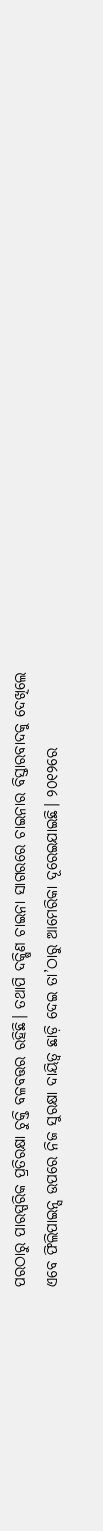ପରଠାରୁ ପାରସ୍ପରିକ ପ୍ରତିରକ୍ଷା ଚୁକ୍ତି ବଳବତ୍ତର ରହିଛି। ତଥାପି ଦକ୍ଷିଣ ଚାଇନା ସାଗରରେ ଚାଇନାର ବିସ୍ତାରବାଦକୁ ଦେଖିଲେ ଏବେ ଫିଲିପାଇନ୍ସ ଉପରେ ନିଜ ସୁରକ୍ଷା ଦାୟିତ୍ୱ ଛାଡ଼ି ଦେଇ ତା’ଠାରୁ ଆମେରିକା ଦୂରେଇଯାଇଛି। ୨୦୧୨ରେ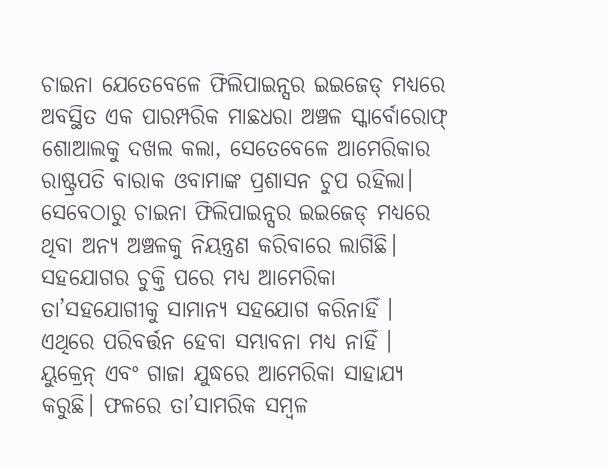ଚାଇନା ଯେତେବେଳେ ଫିଲିପାଇନ୍ସର ଇଇଜେଡ୍‌ ମଧ୍ୟରେ ଅବସ୍ଥିତ ଏକ ପାରମ୍ପରିକ ମାଛଧରା ଅଞ୍ଚଳ ସ୍କାର୍ବୋରୋଫ୍‌ ଶୋଆଲକୁ ଦଖଲ କଲା, ସେତେବେଳେ ଆମେରିକାର ରାଷ୍ଟ୍ରପତି ବାରାକ ଓବାମାଙ୍କ ପ୍ରଶାସନ ଚୁପ ରହିଲା। ସେବେଠାରୁ ଚାଇନା ଫିଲିପାଇନ୍ସର ଇଇଜେଡ୍‌ ମଧ୍ୟରେ ଥିବା ଅନ୍ୟ ଅଞ୍ଚଳକୁ ନିୟନ୍ତ୍ରଣ କରିବାରେ ଲାଗିଛି। ସହଯୋଗର ଚୁକ୍ତି ପରେ ମଧ୍ୟ ଆମେରିକା ତା’ସହଯୋଗୀକୁ ସାମାନ୍ୟ ସହଯୋଗ କରିନାହିଁ ।
ଏଥିରେ ପରିବର୍ତ୍ତନ ହେବା ସମ୍ଭାବନା ମଧ୍ୟ ନାହିଁ । ୟୁକ୍ରେନ୍‌ ଏବଂ ଗାଜା ଯୁଦ୍ଧରେ ଆମେରିକା ସାହାଯ୍ୟ କରୁଛି। ଫଳରେ ତା’ସାମରିକ ସମ୍ବଳ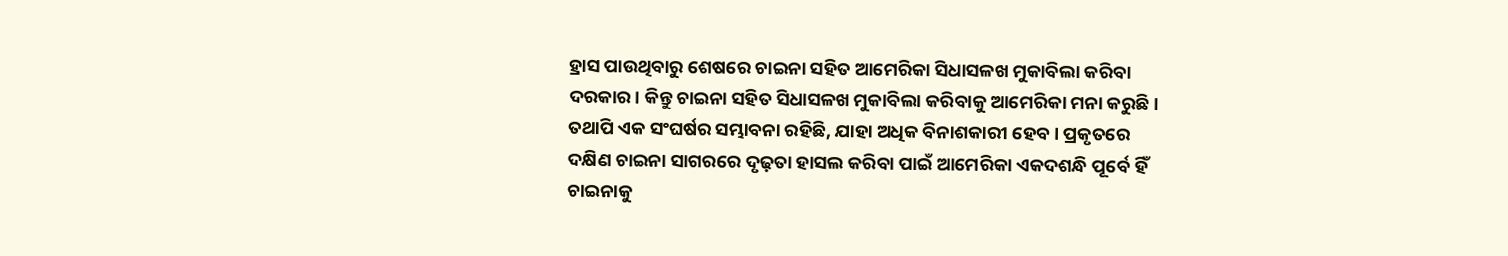ହ୍ରାସ ପାଉଥିବାରୁ ଶେଷରେ ଚାଇନା ସହିତ ଆମେରିକା ସିଧାସଳଖ ମୁକାବିଲା କରିବା ଦରକାର। କିନ୍ତୁ ଚାଇନା ସହିତ ସିଧାସଳଖ ମୁକାବିଲା କରିବାକୁ ଆମେରିକା ମନା କରୁଛି। ତଥାପି ଏକ ସଂଘର୍ଷର ସମ୍ଭାବନା ରହିଛି, ଯାହା ଅଧିକ ବିନାଶକାରୀ ହେବ। ପ୍ରକୃତରେ ଦକ୍ଷିଣ ଚାଇନା ସାଗରରେ ଦୃଢ଼ତା ହାସଲ କରିବା ପାଇଁ ଆମେରିକା ଏକଦଶନ୍ଧି ପୂର୍ବେ ହିଁ ଚାଇନାକୁ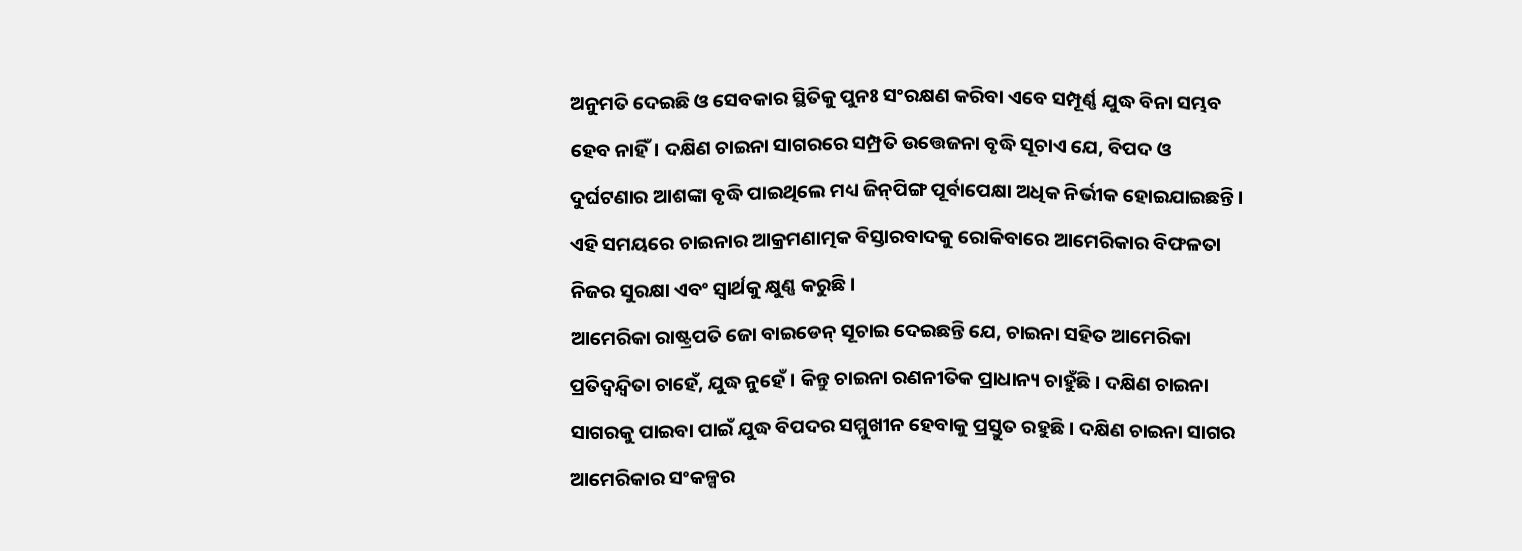ଅନୁମତି ଦେଇଛି ଓ ସେବକାର ସ୍ଥିତିକୁ ପୁନଃ ସଂରକ୍ଷଣ କରିବା ଏବେ ସମ୍ପୂର୍ଣ୍ଣ ଯୁଦ୍ଧ ବିନା ସମ୍ଭବ ହେବ ନାହିଁ। ଦକ୍ଷିଣ ଚାଇନା ସାଗରରେ ସମ୍ପ୍ରତି ଉତ୍ତେଜନା ବୃଦ୍ଧି ସୂଚାଏ ଯେ, ବିପଦ ଓ ଦୁର୍ଘଟଣାର ଆଶଙ୍କା ବୃଦ୍ଧି ପାଇଥିଲେ ମଧ୍ୟ ଜିନ୍‌ପିଙ୍ଗ ପୂର୍ବାପେକ୍ଷା ଅଧିକ ନିର୍ଭୀକ ହୋଇଯାଇଛନ୍ତି। ଏହି ସମୟରେ ଚାଇନାର ଆକ୍ରମଣାତ୍ମକ ବିସ୍ତାରବାଦକୁ ରୋକିବାରେ ଆମେରିକାର ବିଫଳତା ନିଜର ସୁରକ୍ଷା ଏବଂ ସ୍ବାର୍ଥକୁ କ୍ଷୁଣ୍ଣ କରୁଛି।
ଆମେରିକା ରାଷ୍ଟ୍ରପତି ଜୋ ବାଇଡେନ୍‌ ସୂଚାଇ ଦେଇଛନ୍ତି ଯେ, ଚାଇନା ସହିତ ଆମେରିକା ପ୍ରତିଦ୍ୱନ୍ଦ୍ୱିତା ଚାହେଁ, ଯୁଦ୍ଧ ନୁହେଁ। କିନ୍ତୁ ଚାଇନା ରଣନୀତିକ ପ୍ରାଧାନ୍ୟ ଚାହୁଁଛି। ଦକ୍ଷିଣ ଚାଇନା ସାଗରକୁ ପାଇବା ପାଇଁ ଯୁଦ୍ଧ ବିପଦର ସମ୍ମୁଖୀନ ହେବାକୁ ପ୍ରସ୍ତୁତ ରହୁଛି। ଦକ୍ଷିଣ ଚାଇନା ସାଗର ଆମେରିକାର ସଂକଳ୍ପର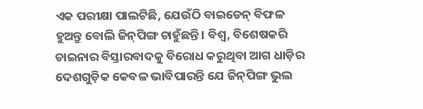ଏକ ପରୀକ୍ଷା ପାଲଟିଛି, ଯେଉଁଠି ବାଇଡେନ୍‌ ବିଫଳ ହୁଅନ୍ତୁ ବୋଲି ଜିନ୍‌ପିଙ୍ଗ ଚାହୁଁଛନ୍ତି। ବିଶ୍ୱ, ବିଶେଷକରି ଚାଇନାର ବିସ୍ତାରବାଦକୁ ବିରୋଧ କରୁଥିବା ଆଗ ଧାଡ଼ିର ଦେଶଗୁଡ଼ିକ କେବଳ ଭାବିପାରନ୍ତି ଯେ ଜିନ୍‌ପିଙ୍ଗ ଭୁଲ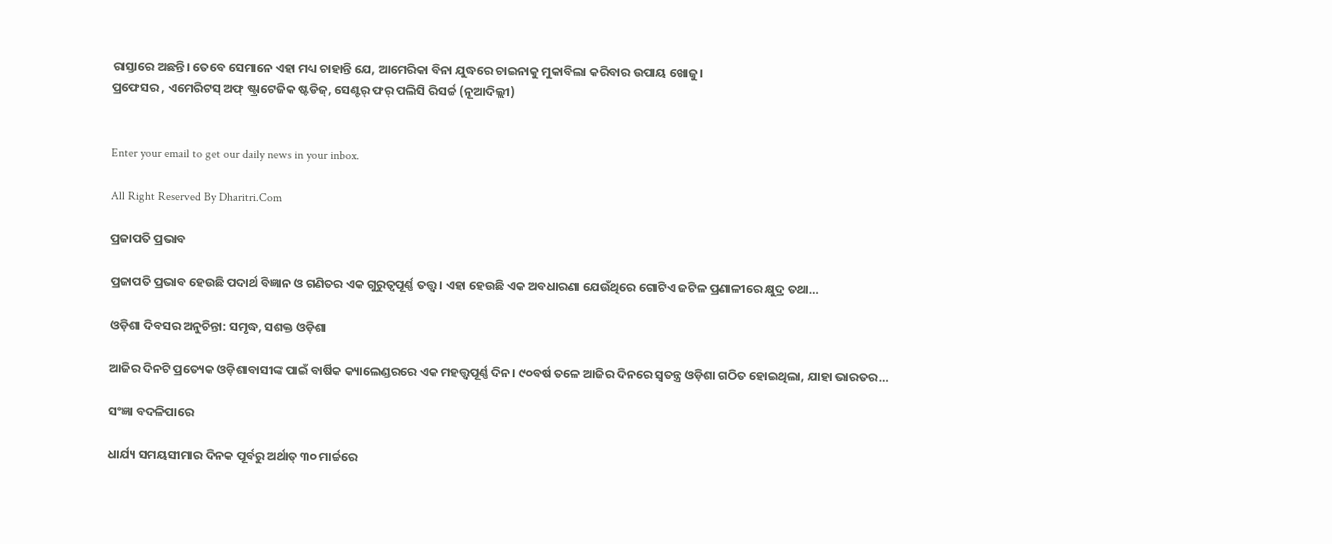ରାସ୍ତାରେ ଅଛନ୍ତି। ତେବେ ସେମାନେ ଏହା ମଧ୍ୟ ଚାହାନ୍ତି ଯେ, ଆମେରିକା ବିନା ଯୁଦ୍ଧରେ ଚାଇନାକୁ ମୁକାବିଲା କରିବାର ଉପାୟ ଖୋଜୁ।
ପ୍ରଫେସର , ଏମେରିଟସ୍‌ ଅଫ୍‌ ଷ୍ଟ୍ରାଟେଜିକ ଷ୍ଟଡିଜ୍‌, ସେଣ୍ଟର୍‌ ଫର୍‌ ପଲିସି ରିସର୍ଚ୍ଚ (ନୂଆଦିଲ୍ଲୀ)


Enter your email to get our daily news in your inbox.

All Right Reserved By Dharitri.Com

ପ୍ରଜାପତି ପ୍ରଭାବ

ପ୍ରଜାପତି ପ୍ରଭାବ ହେଉଛି ପଦାର୍ଥ ବିଜ୍ଞାନ ଓ ଗଣିତର ଏକ ଗୁରୁତ୍ୱପୂର୍ଣ୍ଣ ତତ୍ତ୍ୱ। ଏହା ହେଉଛି ଏକ ଅବଧାରଣା ଯେଉଁଥିରେ ଗୋଟିଏ ଜଟିଳ ପ୍ରଣାଳୀରେ କ୍ଷୁଦ୍ର ତଥା…

ଓଡ଼ିଶା ଦିବସର ଅନୁଚିନ୍ତା: ସମୃଦ୍ଧ, ସଶକ୍ତ ଓଡ଼ିଶା

ଆଜିର ଦିନଟି ପ୍ରତ୍ୟେକ ଓଡ଼ିଶାବାସୀଙ୍କ ପାଇଁ ବାର୍ଷିକ କ୍ୟାଲେଣ୍ଡରରେ ଏକ ମହତ୍ତ୍ୱପୂର୍ଣ୍ଣ ଦିନ। ୯୦ବର୍ଷ ତଳେ ଆଜିର ଦିନରେ ସ୍ବତନ୍ତ୍ର ଓଡ଼ିଶା ଗଠିତ ହୋଇଥିଲା, ଯାହା ଭାରତର…

ସଂଜ୍ଞା ବଦଳିପାରେ

ଧାର୍ଯ୍ୟ ସମୟସୀମାର ଦିନକ ପୂର୍ବରୁ ଅର୍ଥାତ୍‌ ୩୦ ମାର୍ଚ୍ଚରେ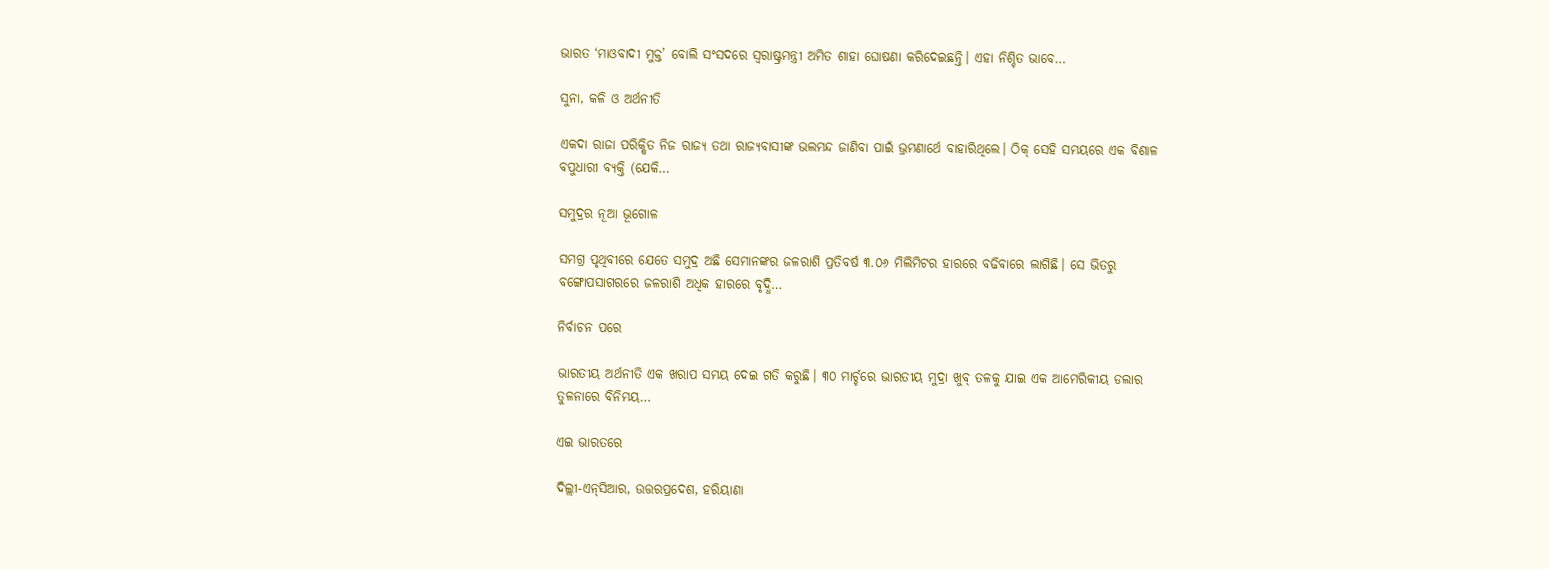ଭାରତ ‘ମାଓବାଦୀ ମୁକ୍ତ’ ବୋଲି ସଂସଦରେ ସ୍ବରାଷ୍ଟ୍ରମନ୍ତ୍ରୀ ଅମିତ ଶାହା ଘୋଷଣା କରିଦେଇଛନ୍ତି। ଏହା ନିଶ୍ଚିତ ଭାବେ…

ସୁନା, କଳି ଓ ଅର୍ଥନୀତି

ଏକଦା ରାଜା ପରିକ୍ଷିତ ନିଜ ରାଜ୍ୟ ତଥା ରାଜ୍ୟବାସୀଙ୍କ ଭଲମନ୍ଦ ଜାଣିବା ପାଇଁ ଭ୍ରମଣାର୍ଥେ ବାହାରିଥିଲେ। ଠିକ୍‌ ସେହି ସମୟରେ ଏକ ବିଶାଳ ବପୁଧାରୀ ବ୍ୟକ୍ତି (ଯେକି…

ସମୁଦ୍ରର ନୂଆ ଭୂଗୋଳ

ସମଗ୍ର ପୃଥିବୀରେ ଯେତେ ସମୁଦ୍ର ଅଛି ସେମାନଙ୍କର ଜଳରାଶି ପ୍ରତିବର୍ଷ ୩.୦୬ ମିଲିମିଟର ହାରରେ ବଢିବାରେ ଲାଗିଛି। ସେ ଭିତରୁ ବଙ୍ଗୋପସାଗରରେ ଜଳରାଶି ଅଧିକ ହାରରେ ବୃଦ୍ଧି…

ନିର୍ବାଚନ ପରେ

ଭାରତୀୟ ଅର୍ଥନୀତି ଏକ ଖରାପ ସମୟ ଦେଇ ଗତି କରୁଛି। ୩୦ ମାର୍ଚ୍ଚରେ ଭାରତୀୟ ମୁଦ୍ରା ଖୁବ୍‌ ତଳକୁ ଯାଇ ଏକ ଆମେରିକୀୟ ଡଲାର ତୁଳନାରେ ବିନିମୟ…

ଏଇ ଭାରତରେ

ଦିଲ୍ଲୀ-ଏନ୍‌ସିଆର, ଉତ୍ତରପ୍ରଦେଶ, ହରିୟାଣା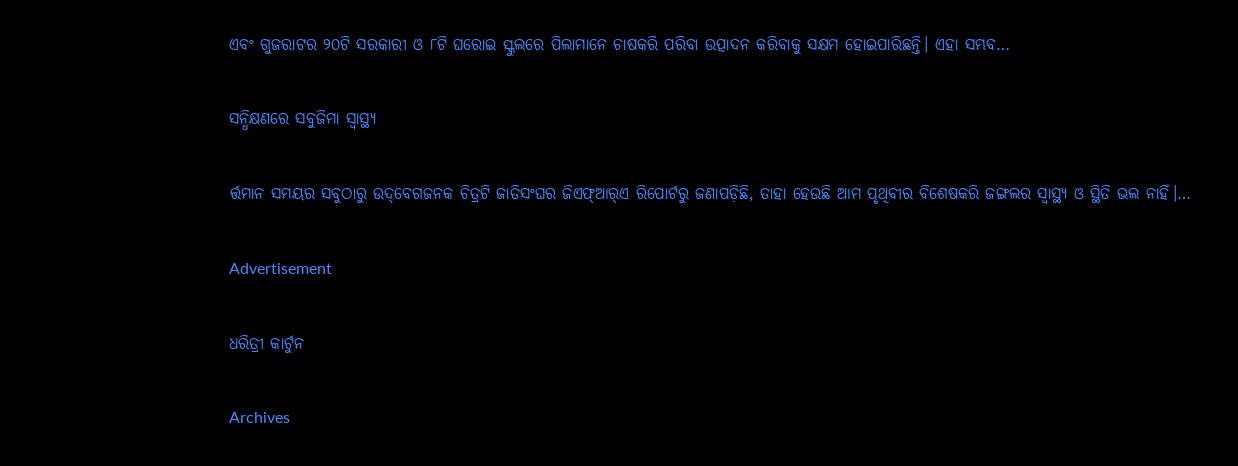ଏବଂ ଗୁଜରାଟର ୨୦ଟି ସରକାରୀ ଓ ୮ଟି ଘରୋଇ ସ୍କୁଲରେ ପିଲାମାନେ ଚାଷକରି ପରିବା ଉତ୍ପାଦନ କରିବାକୁ ସକ୍ଷମ ହୋଇପାରିଛନ୍ତି। ଏହା ସମ୍ଭବ…

ସନ୍ଧିକ୍ଷଣରେ ସବୁଜିମା ସ୍ବାସ୍ଥ୍ୟ

ର୍ତ୍ତମାନ ସମୟର ସବୁଠାରୁ ଉଦ୍‌ବେଗଜନକ ଚିତ୍ରଟି ଜାତିସଂଘର ଜିଏଫ୍‌ଆର୍‌ଏ ରିପୋର୍ଟରୁ ଜଣାପଡ଼ିଛି, ତାହା ହେଉଛି ଆମ ପୃଥିବୀର ବିଶେଷକରି ଜଙ୍ଗଲର ସ୍ବାସ୍ଥ୍ୟ ଓ ସ୍ଥିତି ଭଲ ନାହିଁ।…

Advertisement

ଧରିତ୍ରୀ କାର୍ଟୁନ

Archives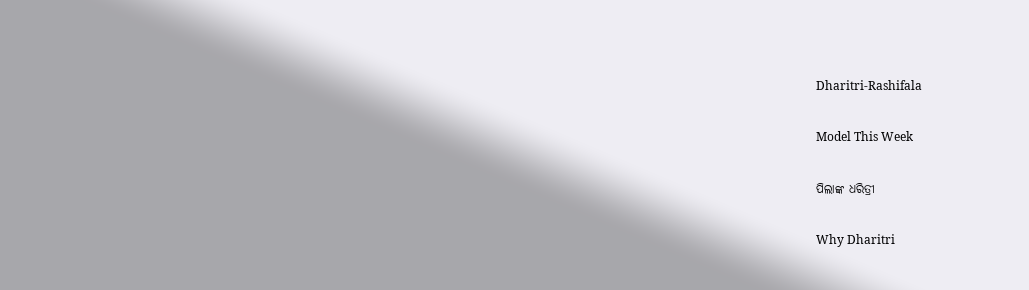Dharitri-Rashifala

Model This Week

ପିଲାଙ୍କ ଧରିତ୍ରୀ

Why Dharitri